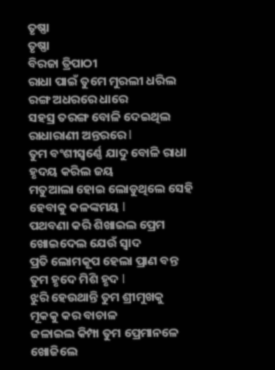ତୃଷ୍ଣା
ତୃଷ୍ଣା
ବିରଜା ତ୍ରିପାଠୀ
ରାଧା ପାଇଁ ତୁମେ ମୁରଲୀ ଧରିଲ
ରଙ୍ଗ ଅଧରରେ ଧାରେ
ସହସ୍ର ତରଙ୍ଗ ବୋଳି ଦେଇଥିଲ
ରାଧାରାଣୀ ଅନ୍ତରରେ l
ତୁମ ବଂଶୀସ୍ଵର୍ଣ୍ଣେ ଯାଦୁ ବୋଳି ରାଧା
ହୃଦୟ କରିଲ ଜୟ
ମତୁଆଲା ହୋଇ ଲୋଡୁଥିଲେ ସେହି
ହେବାକୁ କଳଙ୍କମୟ l
ପଥବଣା କରି ଶିଖାଇଲ ପ୍ରେମ
ଖୋଇଦେଲ ଯେଉଁ ସ୍ଵାଦ
ପ୍ରତି ଲୋମକୂପ ହେଲା ପ୍ରାଣ ବନ୍ତ
ତୁମ ହୃଦେ ମିଶି ହୃଦ l
ଝୁରି ହେଉଥାନ୍ତି ତୁମ ଶ୍ରୀମୁଖକୁ
ମୂକକୁ କର ବାଚାଳ
ଜଳାଇଲ କିମ୍ପା ତୁମ ପ୍ରେମାନଳେ
ଖୋଜିଲେ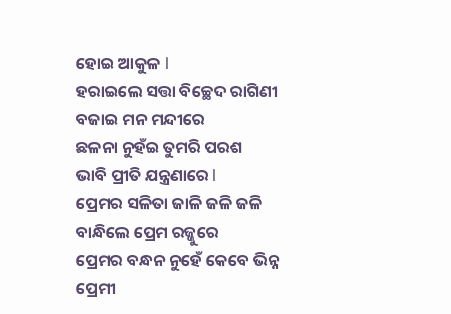ହୋଇ ଆକୁଳ l
ହରାଇଲେ ସତ୍ତା ବିଚ୍ଛେଦ ରାଗିଣୀ
ବଜାଇ ମନ ମନ୍ଦୀରେ
ଛଳନା ନୁହଁଇ ତୁମରି ପରଶ
ଭାବି ପ୍ରୀତି ଯନ୍ତ୍ରଣାରେ l
ପ୍ରେମର ସଳିତା ଜାଳି ଜଳି ଜଳି
ବାନ୍ଧିଲେ ପ୍ରେମ ରଜ୍ଜୁରେ
ପ୍ରେମର ବନ୍ଧନ ନୁହେଁ କେବେ ଭିନ୍ନ
ପ୍ରେମୀ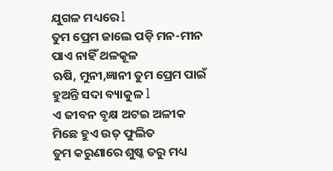ଯୁଗଳ ମଧ୍ୟରେ l
ତୁମ ପ୍ରେମ ଜାଲେ ପଡ଼ି ମନ-ମୀନ
ପାଏ ନାହିଁ ଥଳକୂଳ
ଋଷି, ମୁନୀ,ଜ୍ଞାନୀ ତୁମ ପ୍ରେମ ପାଇଁ
ହୁଅନ୍ତି ସଦା ବ୍ୟାକୁଳ l
ଏ ଜୀବନ ବୃକ୍ଷ ଅଟଇ ଅଳୀକ
ମିଛେ ହୁଏ ଉତ୍ ଫୁଲିତ
ତୁମ କରୁଣାରେ ଶୁଷ୍କ ତରୁ ମଧ୍ୟ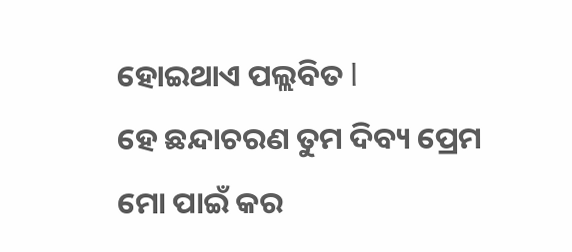ହୋଇଥାଏ ପଲ୍ଲବିତ l
ହେ ଛନ୍ଦାଚରଣ ତୁମ ଦିବ୍ୟ ପ୍ରେମ
ମୋ ପାଇଁ କର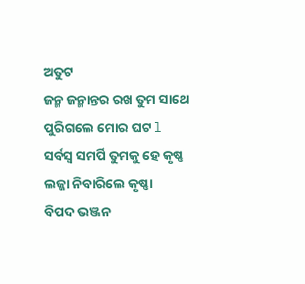ଅତୁଟ
ଜନ୍ମ ଜନ୍ମାନ୍ତର ରଖ ତୁମ ସାଥେ
ପୁରିଗଲେ ମୋର ଘଟ l
ସର୍ବସ୍ଵ ସମର୍ପି ତୁମକୁ ହେ କୃଷ୍ଣ
ଲଜ୍ଜା ନିବାରିଲେ କୃଷ୍ଣା
ବିପଦ ଭଞ୍ଜନ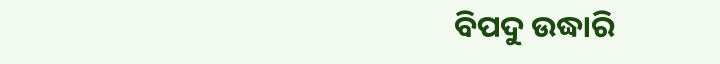ବିପଦୁ ଉଦ୍ଧାରି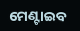ମେଣ୍ଟାଇବ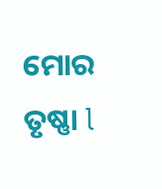ମୋର ତୃଷ୍ଣା l